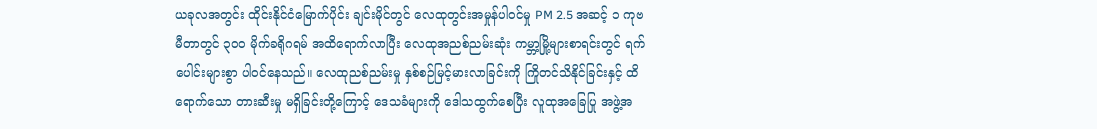ယခုလအတွင်း ထိုင်းနိုင်ငံမြောက်ပိုင်း ချင်းမိုင်တွင် လေထုတွင်းအမှုန်ပါဝင်မှု PM 2.5 အဆင့် ၁ ကုဗမီတာတွင် ၃၀၀ မိုက်ခရိုဂရမ် အထိရောက်လာပြီး လေထုအညစ်ညမ်းဆုံး ကမ္ဘာ့မြို့များစာရင်းတွင် ရက်ပေါင်းများစွာ ပါဝင်နေသည်။ လေထုညစ်ညမ်းမှု နှစ်စဉ်မြင့်မားလာခြင်းကို ကြိုတင်သိနိုင်ခြင်းနှင့် ထိရောက်သော တားဆီးမှု မရှိခြင်းတို့ကြောင့် ဒေသခံများကို ဒေါသထွက်စေပြီး လူထုအခြေပြု အဖွဲ့အ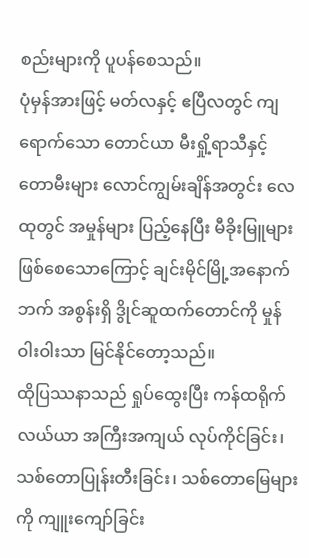စည်းများကို ပူပန်စေသည်။
ပုံမှန်အားဖြင့် မတ်လနှင့် ဧပြီလတွင် ကျရောက်သော တောင်ယာ မီးရှို့ရာသီနှင့် တောမီးများ လောင်ကျွမ်းချိန်အတွင်း လေထုတွင် အမှုန်များ ပြည့်နေပြီး မီခိုးမြူများဖြစ်စေသောကြောင့် ချင်းမိုင်မြို့အနောက်ဘက် အစွန်းရှိ ဒွိုင်ဆူထက်တောင်ကို မှုန်ဝါးဝါးသာ မြင်နိုင်တော့သည်။
ထိုပြဿနာသည် ရှုပ်ထွေးပြီး ကန်ထရိုက်လယ်ယာ အကြီးအကျယ် လုပ်ကိုင်ခြင်း၊ သစ်တောပြုန်းတီးခြင်း၊ သစ်တောမြေများကို ကျူးကျော်ခြင်း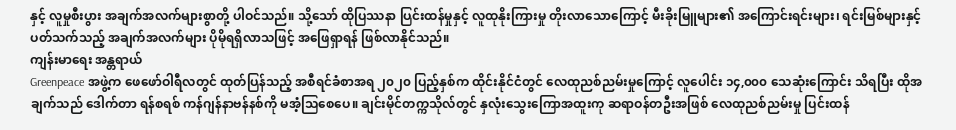နှင့် လူမှုစီးပွား အချက်အလက်များစွာတို့ ပါဝင်သည်။ သို့သော် ထိုပြဿနာ ပြင်းထန်မှုနှင့် လူထုနိုးကြားမှု တိုးလာသောကြောင့် မီးခိုးမြူများ၏ အကြောင်းရင်းများ၊ ရင်းမြစ်များနှင့် ပတ်သက်သည့် အချက်အလက်များ ပိုမိုရရှိလာသဖြင့် အဖြေရှာရန် ဖြစ်လာနိုင်သည်။
ကျန်းမာရေး အန္တရာယ်
Greenpeace အဖွဲ့က ဖေဖော်ဝါရီလတွင် ထုတ်ပြန်သည့် အစီရင်ခံစာအရ ၂၀၂၀ ပြည့်နှစ်က ထိုင်းနိုင်ငံတွင် လေထုညစ်ညမ်းမှုကြောင့် လူပေါင်း ၁၄,၀၀၀ သေဆုံးကြောင်း သိရပြီး ထိုအချက်သည် ဒေါက်တာ ရန်စရစ် ကန်ဂျန်နာဗန်နစ်ကို မအံ့သြစေပေ။ ချင်းမိုင်တက္ကသိုလ်တွင် နှလုံးသွေးကြောအထူးကု ဆရာဝန်တဦးအဖြစ် လေထုညစ်ညမ်းမှု ပြင်းထန်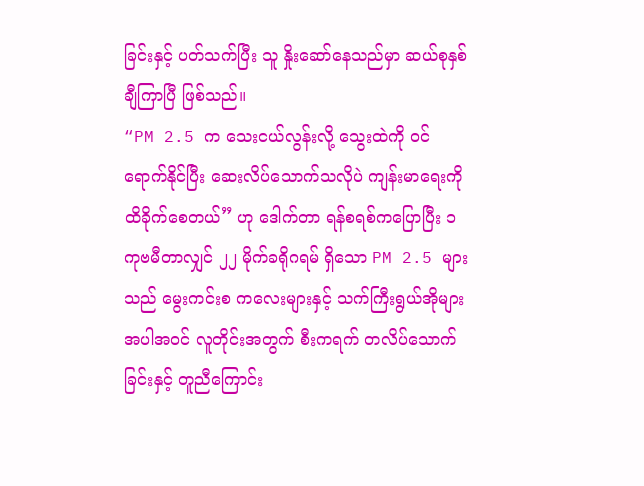ခြင်းနှင့် ပတ်သက်ပြီး သူ နှိုးဆော်နေသည်မှာ ဆယ်စုနှစ်ချီကြာပြီ ဖြစ်သည်။
“PM 2.5 က သေးငယ်လွန်းလို့ သွေးထဲကို ဝင်ရောက်နိုင်ပြီး ဆေးလိပ်သောက်သလိုပဲ ကျန်းမာရေးကို ထိခိုက်စေတယ်” ဟု ဒေါက်တာ ရန်စရစ်ကပြောပြီး ၁ ကုဗမီတာလျှင် ၂၂ မိုက်ခရိုဂရမ် ရှိသော PM 2.5 များသည် မွေးကင်းစ ကလေးများနှင့် သက်ကြီးရွယ်အိုများ အပါအဝင် လူတိုင်းအတွက် စီးကရက် တလိပ်သောက်ခြင်းနှင့် တူညီကြောင်း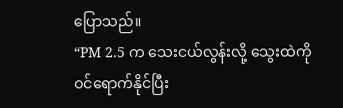ပြောသည်။
“PM 2.5 က သေးငယ်လွန်းလို့ သွေးထဲကို ဝင်ရောက်နိုင်ပြီး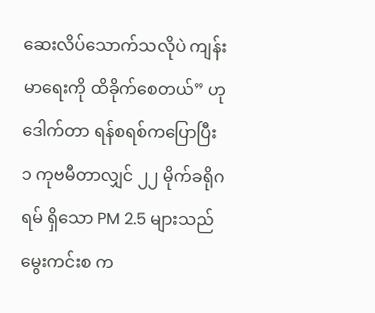ဆေးလိပ်သောက်သလိုပဲ ကျန်းမာရေးကို ထိခိုက်စေတယ်” ဟု ဒေါက်တာ ရန်စရစ်ကပြောပြီး ၁ ကုဗမီတာလျှင် ၂၂ မိုက်ခရိုဂရမ် ရှိသော PM 2.5 များသည် မွေးကင်းစ က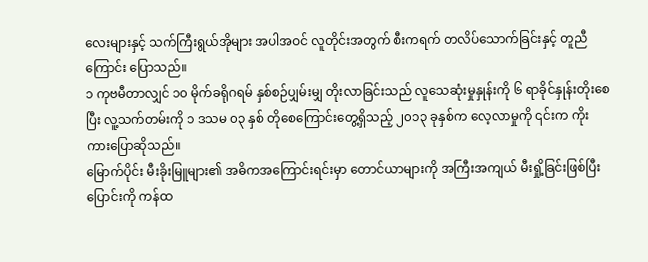လေးများနှင့် သက်ကြီးရွယ်အိုများ အပါအဝင် လူတိုင်းအတွက် စီးကရက် တလိပ်သောက်ခြင်းနှင့် တူညီကြောင်း ပြောသည်။
၁ ကုဗမီတာလျှင် ၁၀ မိုက်ခရိုဂရမ် နှစ်စဉ်ပျှမ်းမျှ တိုးလာခြင်းသည် လူသေဆုံးမှုနှုန်းကို ၆ ရာခိုင်နှုန်းတိုးစေပြီး လူ့သက်တမ်းကို ၁ ဒသမ ၀၃ နှစ် တိုစေကြောင်းတွေ့ရှိသည့် ၂၀၁၃ ခုနှစ်က လေ့လာမှုကို ၎င်းက ကိုးကားပြောဆိုသည်။
မြောက်ပိုင်း မီးခိုးမြူများ၏ အဓိကအကြောင်းရင်းမှာ တောင်ယာများကို အကြီးအကျယ် မီးရှို့ခြင်းဖြစ်ပြီး ပြောင်းကို ကန်ထ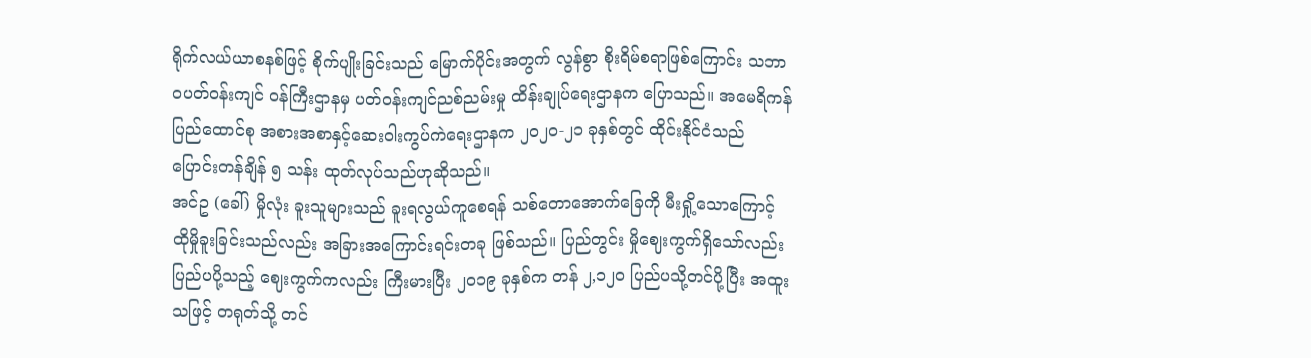ရိုက်လယ်ယာစနစ်ဖြင့် စိုက်ပျိုးခြင်းသည် မြောက်ပိုင်းအတွက် လွန်စွာ စိုးရိမ်စရာဖြစ်ကြောင်း သဘာဝပတ်ဝန်းကျင် ဝန်ကြီးဌာနမှ ပတ်ဝန်းကျင်ညစ်ညမ်းမှု ထိန်းချုပ်ရေးဌာနက ပြောသည်။ အမေရိကန် ပြည်ထောင်စု အစားအစာနှင့်ဆေးဝါးကွပ်ကဲရေးဌာနက ၂၀၂၀-၂၁ ခုနှစ်တွင် ထိုင်းနိုင်ငံသည် ပြောင်းတန်ချိန် ၅ သန်း ထုတ်လုပ်သည်ဟုဆိုသည်။
အင်ဥ (ခေါ်) မှိုလုံး ခူးသူများသည် ခူးရလွယ်ကူစေရန် သစ်တောအောက်ခြေကို မီးရှို့သောကြောင့် ထိုမှိုခူးခြင်းသည်လည်း အခြားအကြောင်းရင်းတခု ဖြစ်သည်။ ပြည်တွင်း မှိုဈေးကွက်ရှိသော်လည်း ပြည်ပပို့သည့် ဈေးကွက်ကလည်း ကြီးမားပြီး ၂၀၁၉ ခုနှစ်က တန် ၂,၁၂၀ ပြည်ပသို့တင်ပို့ပြီး အထူးသဖြင့် တရုတ်သို့ တင်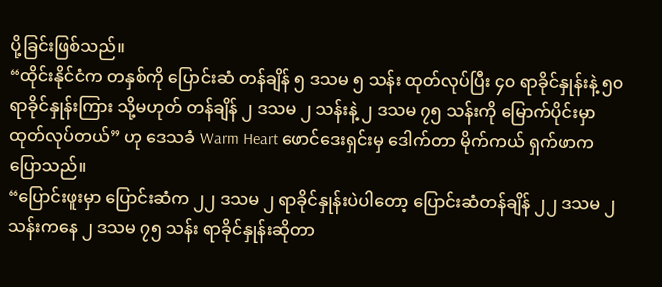ပို့ခြင်းဖြစ်သည်။
“ထိုင်းနိုင်ငံက တနှစ်ကို ပြောင်းဆံ တန်ချိန် ၅ ဒသမ ၅ သန်း ထုတ်လုပ်ပြီး ၄၀ ရာခိုင်နှုန်းနဲ့ ၅၀ ရာခိုင်နှုန်းကြား သို့မဟုတ် တန်ချိန် ၂ ဒသမ ၂ သန်းနဲ့ ၂ ဒသမ ၇၅ သန်းကို မြောက်ပိုင်းမှာ ထုတ်လုပ်တယ်” ဟု ဒေသခံ Warm Heart ဖောင်ဒေးရှင်းမှ ဒေါက်တာ မိုက်ကယ် ရှက်ဖာက ပြောသည်။
“ပြောင်းဖူးမှာ ပြောင်းဆံက ၂၂ ဒသမ ၂ ရာခိုင်နှုန်းပဲပါတော့ ပြောင်းဆံတန်ချိန် ၂၂ ဒသမ ၂ သန်းကနေ ၂ ဒသမ ၇၅ သန်း ရာခိုင်နှုန်းဆိုတာ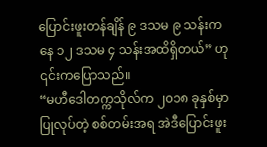ပြောင်းဖူးတန်ချိန် ၉ ဒသမ ၉ သန်းကနေ ၁၂ ဒသမ ၄ သန်းအထိရှိတယ်” ဟု ၎င်းကပြောသည်။
“မဟီဒေါတက္ကသိုလ်က ၂၀၁၈ ခုနှစ်မှာ ပြုလုပ်တဲ့ စစ်တမ်းအရ အဲဒီပြောင်းဖူး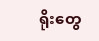ရိုးတွေ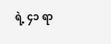ရဲ့ ၄၁ ရာ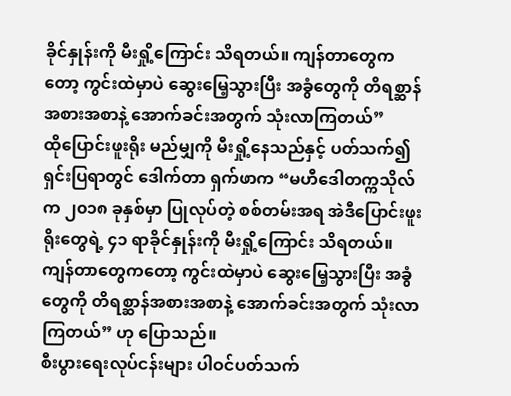ခိုင်နှုန်းကို မီးရှို့ကြောင်း သိရတယ်။ ကျန်တာတွေကတော့ ကွင်းထဲမှာပဲ ဆွေးမြေ့သွားပြီး အခွံတွေကို တိရစ္ဆာန်အစားအစာနဲ့ အောက်ခင်းအတွက် သုံးလာကြတယ်”
ထိုပြောင်းဖူးရိုး မည်မျှကို မီးရှို့နေသည်နှင့် ပတ်သက်၍ ရှင်းပြရာတွင် ဒေါက်တာ ရှက်ဖာက “မဟီဒေါတက္ကသိုလ်က ၂၀၁၈ ခုနှစ်မှာ ပြုလုပ်တဲ့ စစ်တမ်းအရ အဲဒီပြောင်းဖူးရိုးတွေရဲ့ ၄၁ ရာခိုင်နှုန်းကို မီးရှို့ကြောင်း သိရတယ်။ ကျန်တာတွေကတော့ ကွင်းထဲမှာပဲ ဆွေးမြေ့သွားပြီး အခွံတွေကို တိရစ္ဆာန်အစားအစာနဲ့ အောက်ခင်းအတွက် သုံးလာကြတယ်” ဟု ပြောသည်။
စီးပွားရေးလုပ်ငန်းများ ပါဝင်ပတ်သက်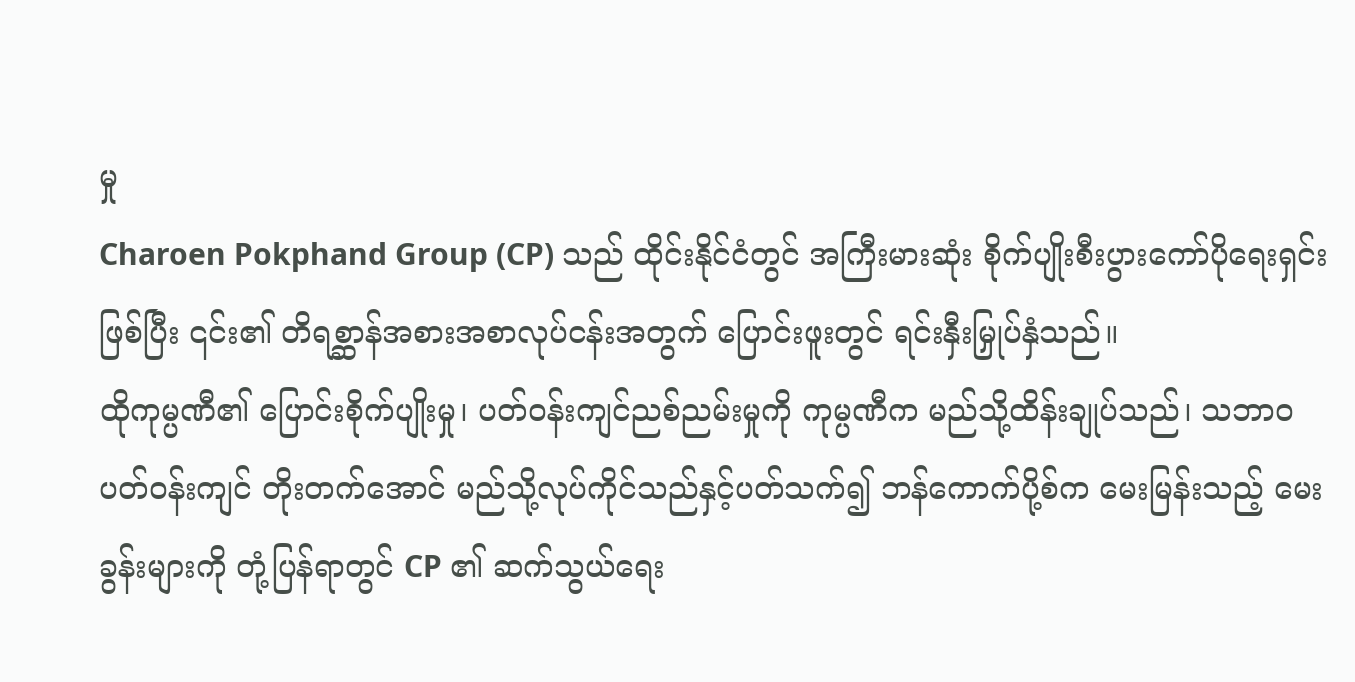မှု
Charoen Pokphand Group (CP) သည် ထိုင်းနိုင်ငံတွင် အကြီးမားဆုံး စိုက်ပျိုးစီးပွားကော်ပိုရေးရှင်းဖြစ်ပြီး ၎င်း၏ တိရစ္ဆာန်အစားအစာလုပ်ငန်းအတွက် ပြောင်းဖူးတွင် ရင်းနှီးမြှုပ်နှံသည်။
ထိုကုမ္ပဏီ၏ ပြောင်းစိုက်ပျိုးမှု၊ ပတ်ဝန်းကျင်ညစ်ညမ်းမှုကို ကုမ္ပဏီက မည်သို့ထိန်းချုပ်သည်၊ သဘာဝပတ်ဝန်းကျင် တိုးတက်အောင် မည်သို့လုပ်ကိုင်သည်နှင့်ပတ်သက်၍ ဘန်ကောက်ပို့စ်က မေးမြန်းသည့် မေးခွန်းများကို တုံ့ပြန်ရာတွင် CP ၏ ဆက်သွယ်ရေး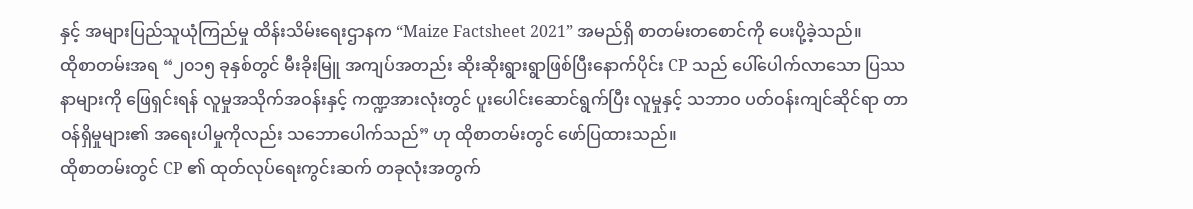နှင့် အများပြည်သူယုံကြည်မှု ထိန်းသိမ်းရေးဌာနက “Maize Factsheet 2021” အမည်ရှိ စာတမ်းတစောင်ကို ပေးပို့ခဲ့သည်။
ထိုစာတမ်းအရ “၂၀၁၅ ခုနှစ်တွင် မီးခိုးမြူ အကျပ်အတည်း ဆိုးဆိုးရွားရွာဖြစ်ပြီးနောက်ပိုင်း CP သည် ပေါ်ပေါက်လာသော ပြဿနာများကို ဖြေရှင်းရန် လူမှုအသိုက်အဝန်းနှင့် ကဏ္ဍအားလုံးတွင် ပူးပေါင်းဆောင်ရွက်ပြီး လူမှုနှင့် သဘာဝ ပတ်ဝန်းကျင်ဆိုင်ရာ တာဝန်ရှိမှုများ၏ အရေးပါမှုကိုလည်း သဘောပေါက်သည်” ဟု ထိုစာတမ်းတွင် ဖော်ပြထားသည်။
ထိုစာတမ်းတွင် CP ၏ ထုတ်လုပ်ရေးကွင်းဆက် တခုလုံးအတွက်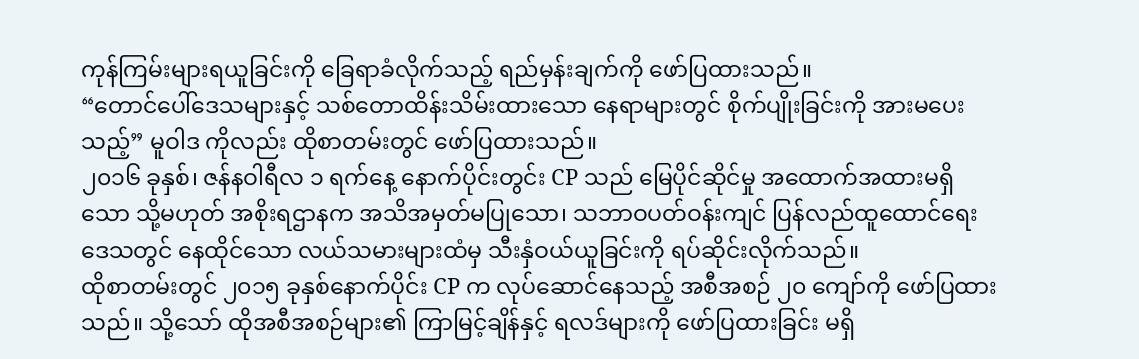ကုန်ကြမ်းများရယူခြင်းကို ခြေရာခံလိုက်သည့် ရည်မှန်းချက်ကို ဖော်ပြထားသည်။
“တောင်ပေါ်ဒေသများနှင့် သစ်တောထိန်းသိမ်းထားသော နေရာများတွင် စိုက်ပျိုးခြင်းကို အားမပေးသည့်” မူဝါဒ ကိုလည်း ထိုစာတမ်းတွင် ဖော်ပြထားသည်။
၂၀၁၆ ခုနှစ်၊ ဇန်နဝါရီလ ၁ ရက်နေ့ နောက်ပိုင်းတွင်း CP သည် မြေပိုင်ဆိုင်မှု အထောက်အထားမရှိသော သို့မဟုတ် အစိုးရဌာနက အသိအမှတ်မပြုသော၊ သဘာဝပတ်ဝန်းကျင် ပြန်လည်ထူထောင်ရေးဒေသတွင် နေထိုင်သော လယ်သမားများထံမှ သီးနှံဝယ်ယူခြင်းကို ရပ်ဆိုင်းလိုက်သည်။
ထိုစာတမ်းတွင် ၂၀၁၅ ခုနှစ်နောက်ပိုင်း CP က လုပ်ဆောင်နေသည့် အစီအစဉ် ၂၀ ကျော်ကို ဖော်ပြထားသည်။ သို့သော် ထိုအစီအစဉ်များ၏ ကြာမြင့်ချိန်နှင့် ရလဒ်များကို ဖော်ပြထားခြင်း မရှိ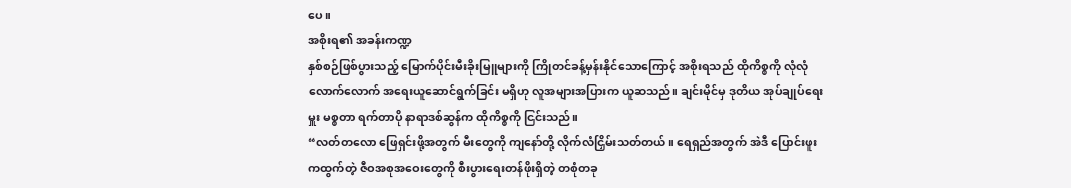ပေ။
အစိုးရ၏ အခန်းကဏ္ဍ
နှစ်စဉ်ဖြစ်ပွားသည့် မြောက်ပိုင်းမီးခိုးမြူများကို ကြိုတင်ခန့်မှန်းနိုင်သောကြောင့် အစိုးရသည် ထိုကိစ္စကို လုံလုံလောက်လောက် အရေးယူဆောင်ရွက်ခြင်း မရှိဟု လူအများအပြားက ယူဆသည်။ ချင်းမိုင်မှ ဒုတိယ အုပ်ချုပ်ရေးမှူး မစ္စတာ ရက်တာပို နာရာဒစ်ဆွန်က ထိုကိစ္စကို ငြင်းသည်။
“လတ်တလော ဖြေရှင်းဖို့အတွက် မီးတွေကို ကျနော်တို့ လိုက်လံငြှိမ်းသတ်တယ်။ ရေရှည်အတွက် အဲဒီ ပြောင်းဖူးကထွက်တဲ့ ဇီဝအစုအဝေးတွေကို စီးပွားရေးတန်ဖိုးရှိတဲ့ တစုံတခု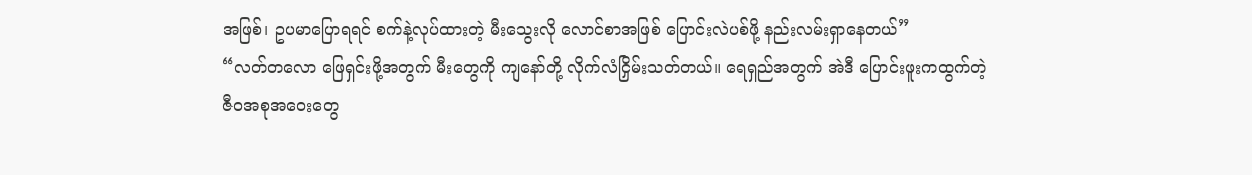အဖြစ်၊ ဥပမာပြောရရင် စက်နဲ့လုပ်ထားတဲ့ မီးသွေးလို လောင်စာအဖြစ် ပြောင်းလဲပစ်ဖို့ နည်းလမ်းရှာနေတယ်”
“လတ်တလော ဖြေရှင်းဖို့အတွက် မီးတွေကို ကျနော်တို့ လိုက်လံငြှိမ်းသတ်တယ်။ ရေရှည်အတွက် အဲဒီ ပြောင်းဖူးကထွက်တဲ့ ဇီဝအစုအဝေးတွေ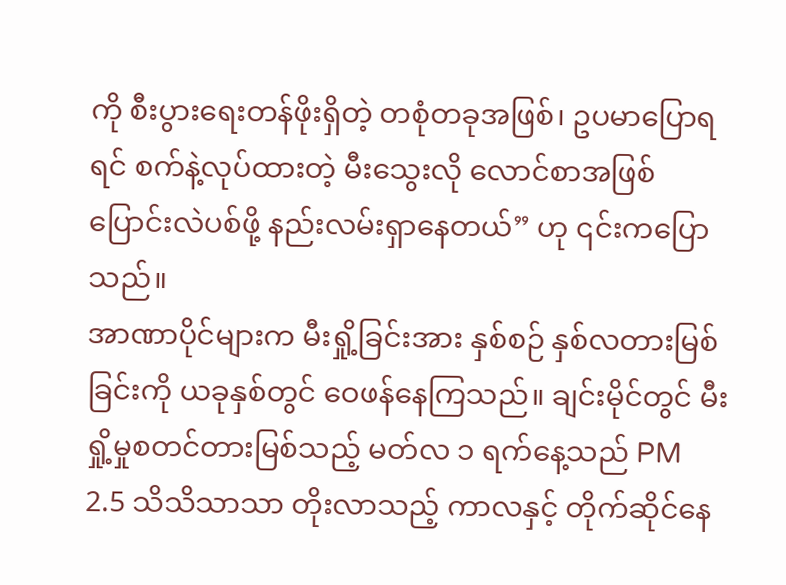ကို စီးပွားရေးတန်ဖိုးရှိတဲ့ တစုံတခုအဖြစ်၊ ဥပမာပြောရရင် စက်နဲ့လုပ်ထားတဲ့ မီးသွေးလို လောင်စာအဖြစ် ပြောင်းလဲပစ်ဖို့ နည်းလမ်းရှာနေတယ်” ဟု ၎င်းကပြောသည်။
အာဏာပိုင်များက မီးရှို့ခြင်းအား နှစ်စဉ် နှစ်လတားမြစ်ခြင်းကို ယခုနှစ်တွင် ဝေဖန်နေကြသည်။ ချင်းမိုင်တွင် မီးရှို့မှုစတင်တားမြစ်သည့် မတ်လ ၁ ရက်နေ့သည် PM 2.5 သိသိသာသာ တိုးလာသည့် ကာလနှင့် တိုက်ဆိုင်နေ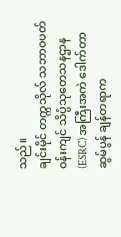သည်။
ချင်းမိုင် တက္ကသိုလ် သဘာဝပတ်ဝန်းကျင် သိပ္ပံသုတေသနဌာန (ESRC) အကြီးအကဲ ဒေါက်တာ ဆွမ်ပွန် ချန်တရာက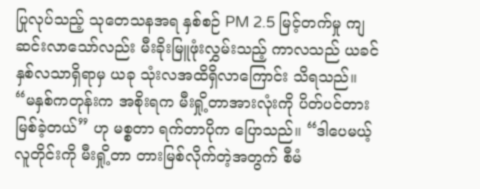ပြုလုပ်သည့် သုတေသနအရ နှစ်စဉ် PM 2.5 မြင့်တက်မှု ကျဆင်းလာသော်လည်း မီးခိုးမြူဖုံးလွှမ်းသည့် ကာလသည် ယခင် နှစ်လသာရှိရာမှ ယခု သုံးလအထိရှိလာကြောင်း သိရသည်။
“မနှစ်ကတုန်းက အစိုးရက မီးရှို့တာအားလုံးကို ပိတ်ပင်တားမြစ်ခဲ့တယ်” ဟု မစ္စတာ ရက်တာပိုက ပြောသည်။ “ဒါပေမယ့် လူတိုင်းကို မီးရှို့တာ တားမြစ်လိုက်တဲ့အတွက် စီမံ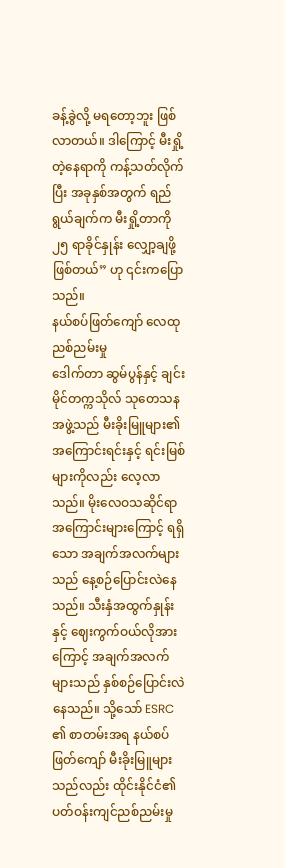ခန့်ခွဲလို့ မရတော့ဘူး ဖြစ်လာတယ်။ ဒါကြောင့် မီးရှို့တဲ့နေရာကို ကန့်သတ်လိုက်ပြီး အခုနှစ်အတွက် ရည်ရွယ်ချက်က မီးရှို့တာကို ၂၅ ရာခိုင်နှုန်း လျှော့ချဖို့ ဖြစ်တယ်” ဟု ၎င်းကပြောသည်။
နယ်စပ်ဖြတ်ကျော် လေထုညစ်ညမ်းမှု
ဒေါက်တာ ဆွမ်ပွန်နှင့် ချင်းမိုင်တက္ကသိုလ် သုတေသနအဖွဲ့သည် မီးခိုးမြူများ၏ အကြောင်းရင်းနှင့် ရင်းမြစ်များကိုလည်း လေ့လာသည်။ မိုးလေဝသဆိုင်ရာ အကြောင်းများကြောင့် ရရှိသော အချက်အလက်များသည် နေ့စဉ်ပြောင်းလဲနေသည်။ သီးနှံအထွက်နှုန်းနှင့် ဈေးကွက်ဝယ်လိုအားကြောင့် အချက်အလက်များသည် နှစ်စဉ်ပြောင်းလဲနေသည်။ သို့သော် ESRC ၏ စာတမ်းအရ နယ်စပ်ဖြတ်ကျော် မီးခိုးမြူများသည်လည်း ထိုင်းနိုင်ငံ၏ ပတ်ဝန်းကျင်ညစ်ညမ်းမှု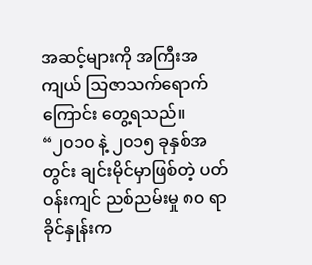အဆင့်များကို အကြီးအကျယ် သြဇာသက်ရောက်ကြောင်း တွေ့ရသည်။
“၂၀၁၀ နဲ့ ၂၀၁၅ ခုနှစ်အတွင်း ချင်းမိုင်မှာဖြစ်တဲ့ ပတ်ဝန်းကျင် ညစ်ညမ်းမှု ၈၀ ရာခိုင်နှုန်းက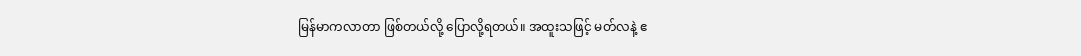မြန်မာကလာတာ ဖြစ်တယ်လို့ ပြောလို့ရတယ်။ အထူးသဖြင့် မတ်လနဲ့ ဧ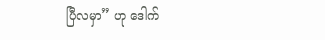ပြီလမှာ” ဟု ဒေါက်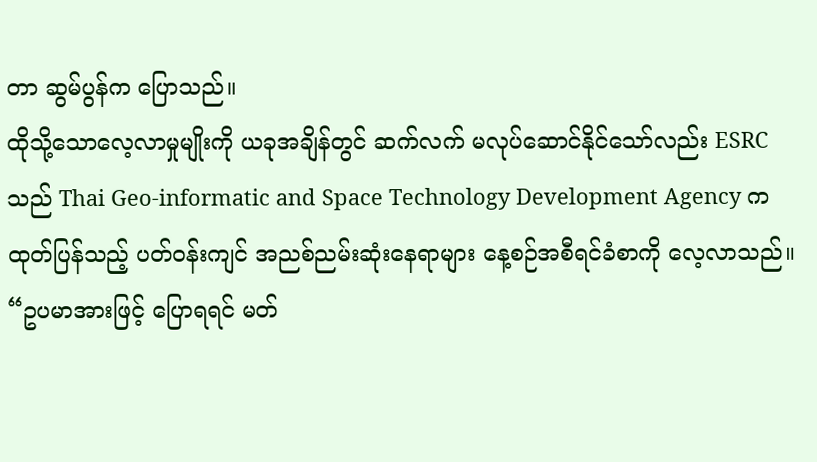တာ ဆွမ်ပွန်က ပြောသည်။
ထိုသို့သောလေ့လာမှုမျိုးကို ယခုအချိန်တွင် ဆက်လက် မလုပ်ဆောင်နိုင်သော်လည်း ESRC သည် Thai Geo-informatic and Space Technology Development Agency က ထုတ်ပြန်သည့် ပတ်ဝန်းကျင် အညစ်ညမ်းဆုံးနေရာများ နေ့စဉ်အစီရင်ခံစာကို လေ့လာသည်။
“ဥပမာအားဖြင့် ပြောရရင် မတ်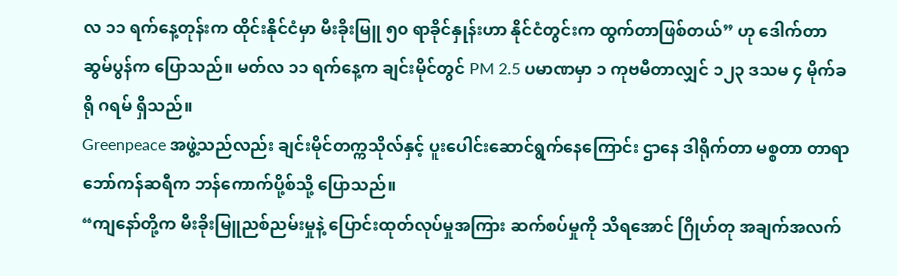လ ၁၁ ရက်နေ့တုန်းက ထိုင်းနိုင်ငံမှာ မီးခိုးမြူ ၅၀ ရာခိုင်နှုန်းဟာ နိုင်ငံတွင်းက ထွက်တာဖြစ်တယ်” ဟု ဒေါက်တာ ဆွမ်ပွန်က ပြောသည်။ မတ်လ ၁၁ ရက်နေ့က ချင်းမိုင်တွင် PM 2.5 ပမာဏမှာ ၁ ကုဗမီတာလျှင် ၁၂၃ ဒသမ ၄ မိုက်ခရို ဂရမ် ရှိသည်။
Greenpeace အဖွဲ့သည်လည်း ချင်းမိုင်တက္ကသိုလ်နှင့် ပူးပေါင်းဆောင်ရွက်နေကြောင်း ဌာနေ ဒါရိုက်တာ မစ္စတာ တာရာ ဘော်ကန်ဆရီက ဘန်ကောက်ပို့စ်သို့ ပြောသည်။
“ကျနော်တို့က မီးခိုးမြူညစ်ညမ်းမှုနဲ့ ပြောင်းထုတ်လုပ်မှုအကြား ဆက်စပ်မှုကို သိရအောင် ဂြိုဟ်တု အချက်အလက်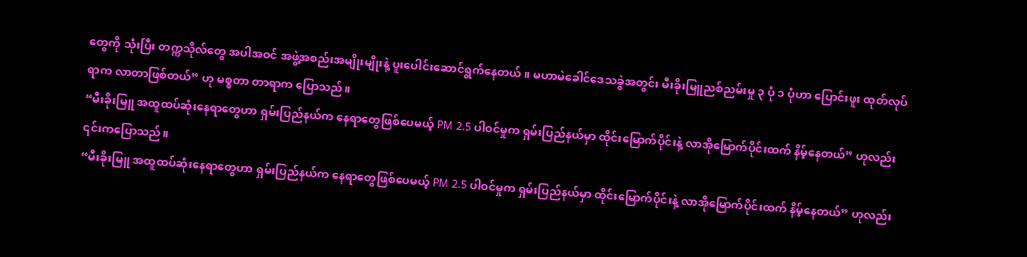တွေကို သုံးပြီး တက္ကသိုလ်တွေ အပါအဝင် အဖွဲ့အစည်းအမျိုးမျိုးနဲ့ ပူးပေါင်းဆောင်ရွက်နေတယ်။ မဟာမဲခေါင်ဒေသခွဲအတွင်း မီးခိုးမြူညစ်ညမ်းမှု ၃ ပုံ ၁ ပုံဟာ ပြောင်းဖူး ထုတ်လုပ်ရာက လာတာဖြစ်တယ်” ဟု မစ္စတာ တာရာက ပြောသည်။
“မီးခိုးမြူ အထူထပ်ဆုံးနေရာတွေဟာ ရှမ်းပြည်နယ်က နေရာတွေဖြစ်ပေမယ့် PM 2.5 ပါဝင်မှုက ရှမ်းပြည်နယ်မှာ ထိုင်းမြောက်ပိုင်းနဲ့ လာအိုမြောက်ပိုင်းထက် နိမ့်နေတယ်” ဟုလည်း ၎င်းကပြောသည်။
“မီးခိုးမြူ အထူထပ်ဆုံးနေရာတွေဟာ ရှမ်းပြည်နယ်က နေရာတွေဖြစ်ပေမယ့် PM 2.5 ပါဝင်မှုက ရှမ်းပြည်နယ်မှာ ထိုင်းမြောက်ပိုင်းနဲ့ လာအိုမြောက်ပိုင်းထက် နိမ့်နေတယ်” ဟုလည်း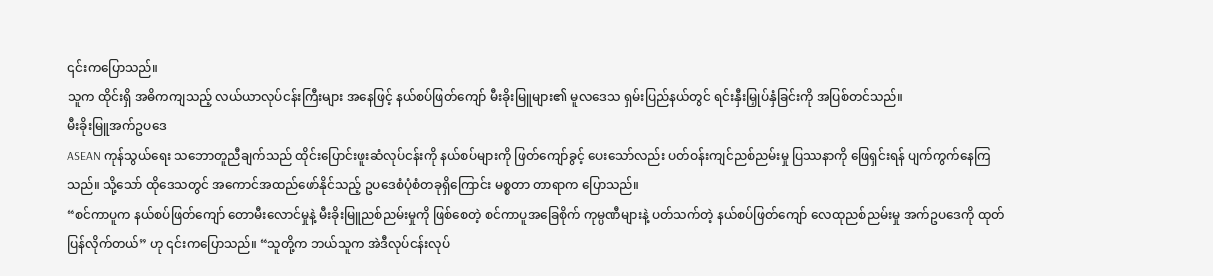၎င်းကပြောသည်။
သူက ထိုင်းရှိ အဓိကကျသည့် လယ်ယာလုပ်ငန်းကြီးများ အနေဖြင့် နယ်စပ်ဖြတ်ကျော် မီးခိုးမြူများ၏ မူလဒေသ ရှမ်းပြည်နယ်တွင် ရင်းနှီးမြှုပ်နှံခြင်းကို အပြစ်တင်သည်။
မီးခိုးမြူအက်ဥပဒေ
ASEAN ကုန်သွယ်ရေး သဘောတူညီချက်သည် ထိုင်းပြောင်းဖူးဆံလုပ်ငန်းကို နယ်စပ်များကို ဖြတ်ကျော်ခွင့် ပေးသော်လည်း ပတ်ဝန်းကျင်ညစ်ညမ်းမှု ပြဿနာကို ဖြေရှင်းရန် ပျက်ကွက်နေကြသည်။ သို့သော် ထိုဒေသတွင် အကောင်အထည်ဖော်နိုင်သည့် ဥပဒေစံပုံစံတခုရှိကြောင်း မစ္စတာ တာရာက ပြောသည်။
“စင်ကာပူက နယ်စပ်ဖြတ်ကျော် တောမီးလောင်မှုနဲ့ မီးခိုးမြူညစ်ညမ်းမှုကို ဖြစ်စေတဲ့ စင်ကာပူအခြေစိုက် ကုမ္ပဏီများနဲ့ ပတ်သက်တဲ့ နယ်စပ်ဖြတ်ကျော် လေထုညစ်ညမ်းမှု အက်ဥပဒေကို ထုတ်ပြန်လိုက်တယ်” ဟု ၎င်းကပြောသည်။ “သူတို့က ဘယ်သူက အဲဒီလုပ်ငန်းလုပ်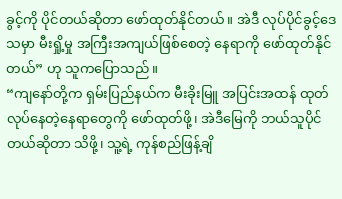ခွင့်ကို ပိုင်တယ်ဆိုတာ ဖော်ထုတ်နိုင်တယ်။ အဲဒီ လုပ်ပိုင်ခွင့်ဒေသမှာ မီးရှို့မှု အကြီးအကျယ်ဖြစ်စေတဲ့ နေရာကို ဖော်ထုတ်နိုင်တယ်” ဟု သူကပြောသည်။
“ကျနော်တို့က ရှမ်းပြည်နယ်က မီးခိုးမြူ အပြင်းအထန် ထုတ်လုပ်နေတဲ့နေရာတွေကို ဖော်ထုတ်ဖို့၊ အဲဒီမြေကို ဘယ်သူပိုင်တယ်ဆိုတာ သိဖို့၊ သူ့ရဲ့ ကုန်စည်ဖြန့်ချိ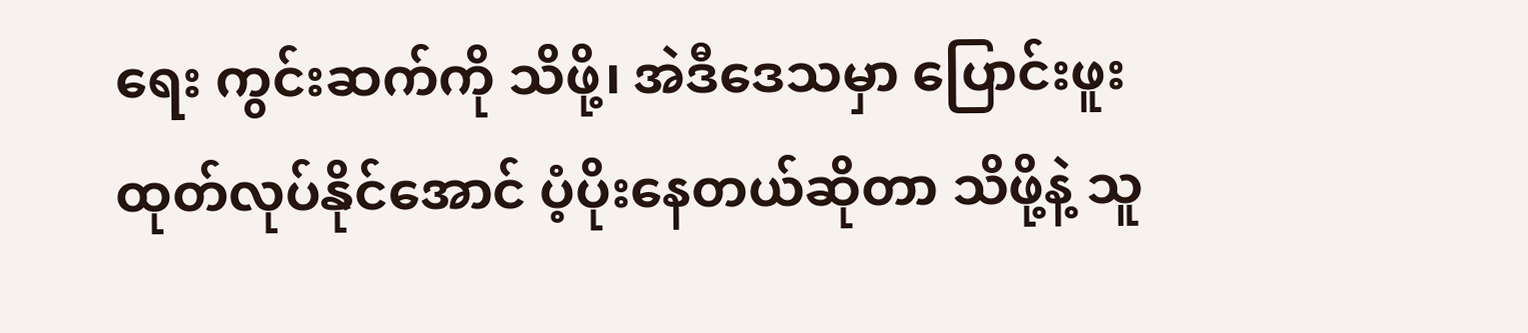ရေး ကွင်းဆက်ကို သိဖို့၊ အဲဒီဒေသမှာ ပြောင်းဖူး ထုတ်လုပ်နိုင်အောင် ပံ့ပိုးနေတယ်ဆိုတာ သိဖို့နဲ့ သူ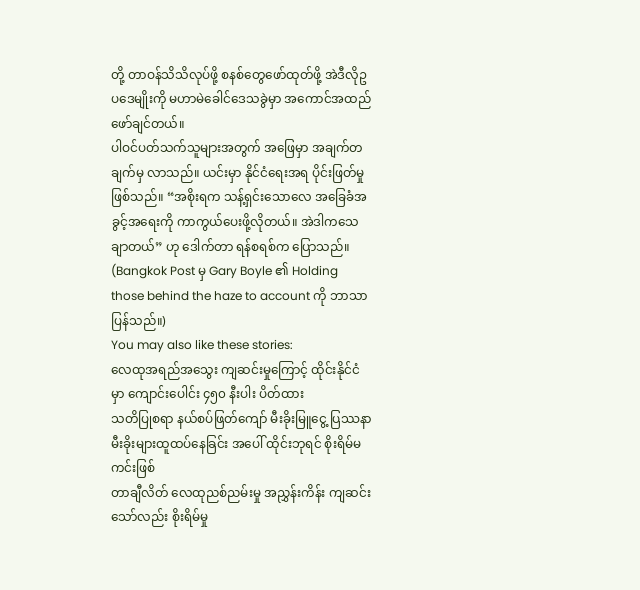တို့ တာဝန်သိသိလုပ်ဖို့ စနစ်တွေဖော်ထုတ်ဖို့ အဲဒီလိုဥပဒေမျိုးကို မဟာမဲခေါင်ဒေသခွဲမှာ အကောင်အထည်ဖော်ချင်တယ်။
ပါဝင်ပတ်သက်သူများအတွက် အဖြေမှာ အချက်တချက်မှ လာသည်။ ယင်းမှာ နိုင်ငံရေးအရ ပိုင်းဖြတ်မှုဖြစ်သည်။ “အစိုးရက သန့်ရှင်းသောလေ အခြေခံအခွင့်အရေးကို ကာကွယ်ပေးဖို့လိုတယ်။ အဲဒါကသေချာတယ်” ဟု ဒေါက်တာ ရန်စရစ်က ပြောသည်။
(Bangkok Post မှ Gary Boyle ၏ Holding those behind the haze to account ကို ဘာသာပြန်သည်။)
You may also like these stories:
လေထုအရည်အသွေး ကျဆင်းမှုကြောင့် ထိုင်းနိုင်ငံမှာ ကျောင်းပေါင်း ၄၅၀ နီးပါး ပိတ်ထား
သတိပြုစရာ နယ်စပ်ဖြတ်ကျော် မီးခိုးမြူငွေ့ ပြဿနာ
မီးခိုးများထူထပ်နေခြင်း အပေါ် ထိုင်းဘုရင် စိုးရိမ်မကင်းဖြစ်
တာချီလိတ် လေထုညစ်ညမ်းမှု အညွှန်းကိန်း ကျဆင်းသော်လည်း စိုးရိမ်မှု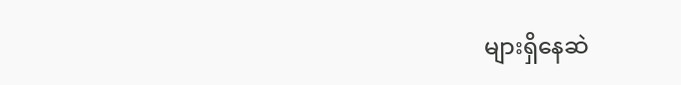များရှိနေဆဲ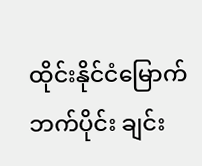ထိုင်းနိုင်ငံမြောက်ဘက်ပိုင်း ချင်း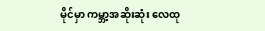မိုင်မှာ ကမ္ဘာ့အဆိုးဆုံး လေထု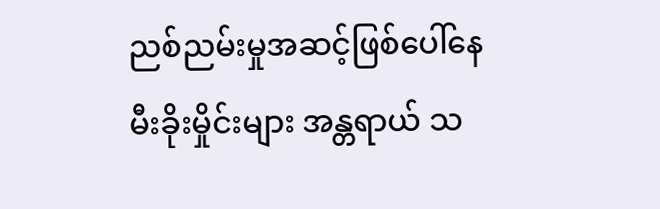ညစ်ညမ်းမှုအဆင့်ဖြစ်ပေါ်နေ
မီးခိုးမှိုင်းများ အန္တရာယ် သ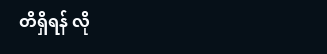တိရှိရန် လို